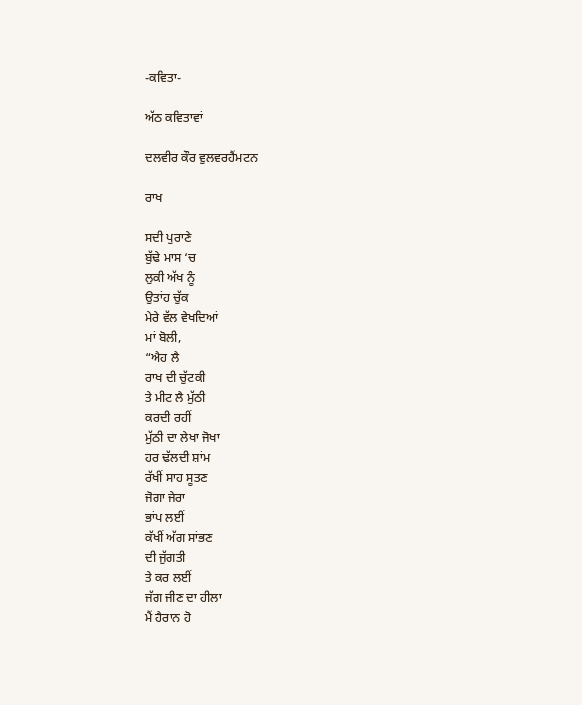-ਕਵਿਤਾ-

ਅੱਠ ਕਵਿਤਾਵਾਂ

ਦਲਵੀਰ ਕੌਰ ਵੁਲਵਰਹੈਂਮਟਨ

ਰਾਖ

ਸਦੀ ਪੁਰਾਣੇ
ਬੁੱਢੇ ਮਾਸ ‘ਚ
ਲੁਕੀ ਅੱਖ ਨੂੰ
ਉਤਾਂਹ ਚੁੱਕ
ਮੇਰੇ ਵੱਲ ਵੇਖਦਿਆਂ
ਮਾਂ ਬੋਲੀ,
“ਐਹ ਲੈ
ਰਾਖ ਦੀ ਚੁੱਟਕੀ
ਤੇ ਮੀਟ ਲੈ ਮੁੱਠੀ
ਕਰਦੀ ਰਹੀਂ
ਮੁੱਠੀ ਦਾ ਲੇਖਾ ਜੋਖਾ
ਹਰ ਢੱਲਦੀ ਸ਼ਾਂਮ
ਰੱਖੀਂ ਸਾਹ ਸੂਤਣ
ਜੋਗਾ ਜੇਰਾ
ਭਾਂਪ ਲਈਂ
ਕੱਖੀਂ ਅੱਗ ਸਾਂਭਣ
ਦੀ ਜੁੱਗਤੀ
ਤੇ ਕਰ ਲਈਂ
ਜੱਗ ਜੀਣ ਦਾ ਹੀਲਾ
ਮੈਂ ਹੈਰਾਨ ਹੋ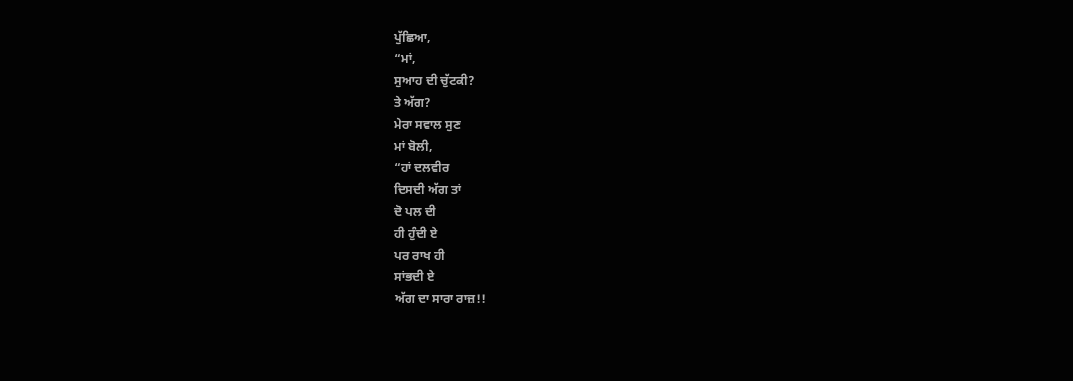ਪੁੱਛਿਆ,
“ਮਾਂ,
ਸੁਆਹ ਦੀ ਚੁੱਟਕੀ?
ਤੇ ਅੱਗ?
ਮੇਰਾ ਸਵਾਲ ਸੁਣ
ਮਾਂ ਬੋਲੀ,
“ਹਾਂ ਦਲਵੀਰ
ਦਿਸਦੀ ਅੱਗ ਤਾਂ
ਦੋ ਪਲ ਦੀ
ਹੀ ਹੁੰਦੀ ਏ
ਪਰ ਰਾਖ ਹੀ
ਸਾਂਭਦੀ ਏ
ਅੱਗ ਦਾ ਸਾਰਾ ਰਾਜ਼!!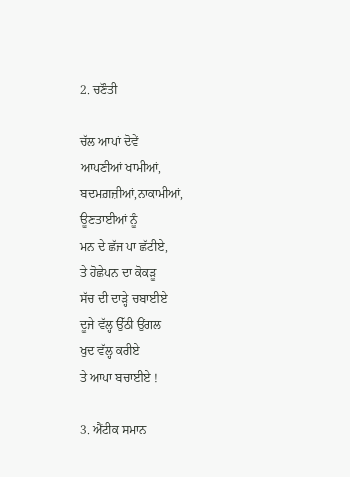2. ਚਣੌਤੀ

ਚੱਲ ਆਪਾਂ ਦੋਵੇਂ
ਆਪਣੀਆਂ ਖਾਮੀਆਂ,
ਬਦਮਗ਼ਜ਼ੀਆਂ,ਨਾਕਾਮੀਆਂ,
ਊਣਤਾਈਆਂ ਨੂੰ
ਮਨ ਦੇ ਛੱਜ ਪਾ ਛੱਟੀਏ,
ਤੇ ਹੋਛੇਪਨ ਦਾ ਕੋਕੜੂ
ਸੱਚ ਦੀ ਦਾੜ੍ਹੇ ਚਬਾਈਏ
ਦੂਜੇ ਵੱਲ੍ਹ ਉੱਠੀ ਉਂਗਲ
ਖੁਦ ਵੱਲ੍ਹ ਕਰੀਏ
ਤੇ ਆਪਾ ਬਚਾਈਏ !

3. ਐਂਟੀਕ ਸਮਾਨ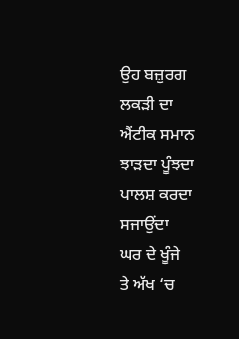ਉਹ ਬਜ਼ੁਰਗ
ਲਕੜੀ ਦਾ
ਐਂਟੀਕ ਸਮਾਨ
ਝਾੜਦਾ ਪੂੰਝਦਾ
ਪਾਲਸ਼ ਕਰਦਾ
ਸਜਾਉਂਦਾ
ਘਰ ਦੇ ਖੂੰਜੇ
ਤੇ ਅੱਖ ‘ਚ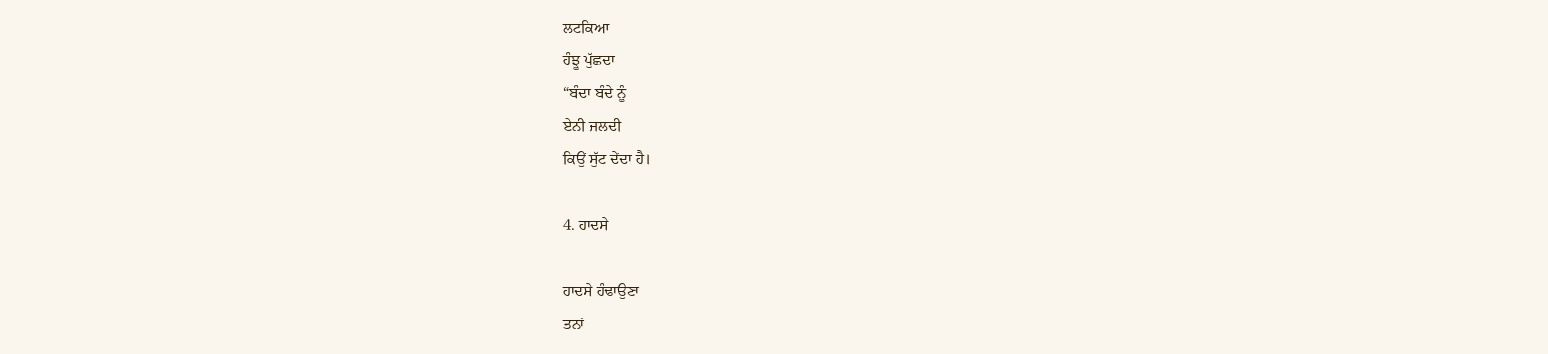ਲਟਕਿਆ
ਹੰਝੂ ਪੁੱਛਦਾ
“ਬੰਦਾ ਬੰਦੇ ਨੂੰ
ਏਨੀ ਜਲਦੀ
ਕਿਉਂ ਸੁੱਟ ਦੇਂਦਾ ਹੈ।

4. ਹਾਦਸੇ

ਹਾਦਸੇ ਹੰਢਾਉਣਾ
ਤਨਾਂ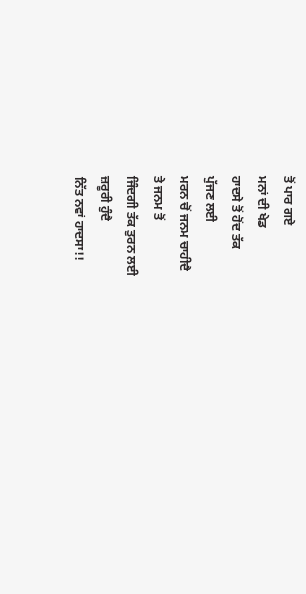ਤੋਂ ਪਾਰ ਗਏ
ਮਨਾਂ ਦੀ ਖੇਡ
ਹਾਦਸੇ ਤੋਂ ਹੋਂਦ ਤੱਕ
ਪੁੱਜਣ ਲਈ
ਮਰਨ ਚੋਂ ਜਨਮ ਚਾਹੀਦੈ
ਤੇ ਜਨਮ ਤੋਂ
ਜਿੰਦਗੀ ਤੱਕ ਤੁਰਨ ਲਈ
ਜ਼ਰੂਰੀ ਹੁੰਦੈ
ਨਿੱਤ ਨਵਾਂ ਹਾਦਸਾ!!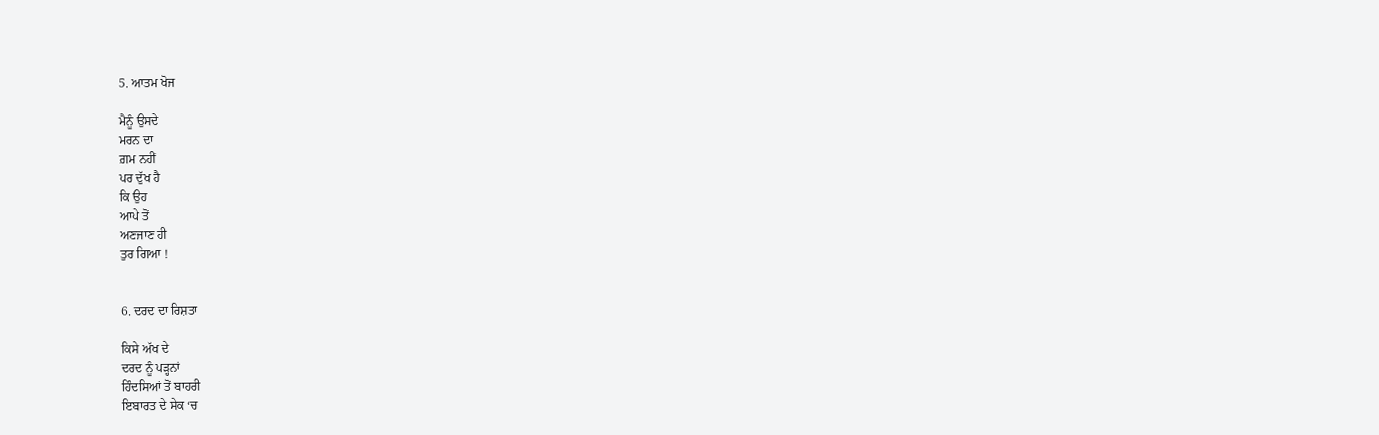5. ਆਤਮ ਖੋਜ

ਮੈਨੂੰ ਉਸਦੇ
ਮਰਨ ਦਾ
ਗ਼ਮ ਨਹੀਂ
ਪਰ ਦੁੱਖ ਹੈ
ਕਿ ਉਹ
ਆਪੇ ਤੋਂ
ਅਣਜਾਣ ਹੀ
ਤੁਰ ਗਿਆ !


6. ਦਰਦ ਦਾ ਰਿਸ਼ਤਾ

ਕਿਸੇ ਅੱਖ ਦੇ
ਦਰਦ ਨੂੰ ਪੜ੍ਹਨਾਂ
ਹਿੰਦਸਿਆਂ ਤੋਂ ਬਾਹਰੀ
ਇਬਾਰਤ ਦੇ ਸੇਕ ‘ਚ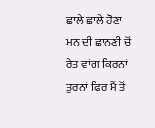ਛਾਲੇ ਛਾਲੇ ਹੋਣਾ
ਮਨ ਦੀ ਛਾਨਣੀ ਚੋਂ
ਰੇਤ ਵਾਂਗ ਕਿਰਨਾਂ
ਤੁਰਨਾਂ ਫਿਰ ਮੈਂ ਤੋਂ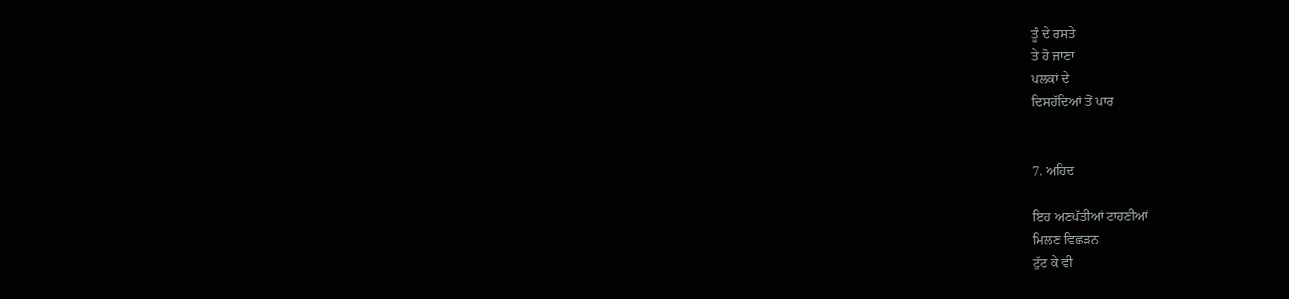ਤੂੰ ਦੇ ਰਸਤੇ
ਤੇ ਹੋ ਜਾਣਾ
ਪਲਕਾਂ ਦੇ
ਦਿਸਹੱਦਿਆਂ ਤੋਂ ਪਾਰ


7. ਅਹਿਦ

ਇਹ ਅਣਪੱਤੀਆਂ ਟਾਹਣੀਆਂ
ਮਿਲਣ ਵਿਛੜਨ
ਟੁੱਟ ਕੇ ਵੀ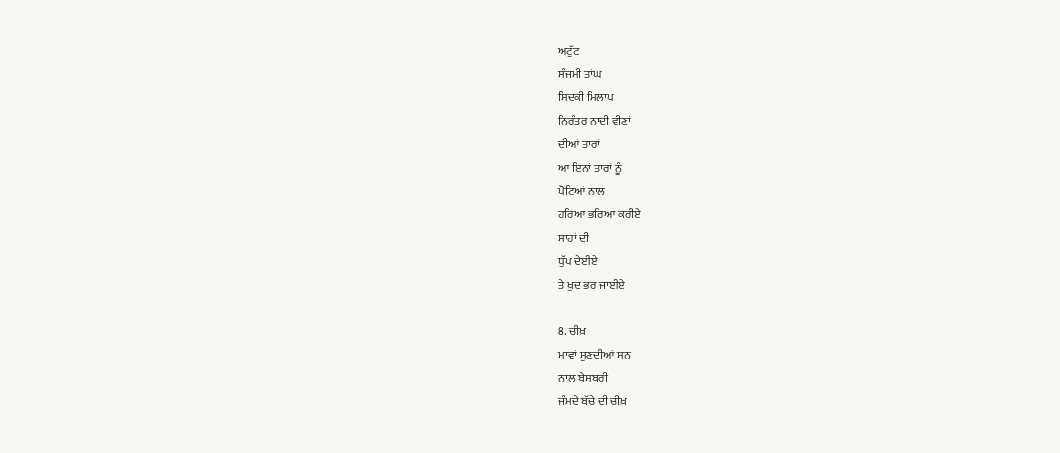ਅਟੁੱਟ
ਸੰਜਮੀ ਤਾਂਘ
ਸਿਦਕੀ ਮਿਲਾਪ
ਨਿਰੰਤਰ ਨਾਦੀ ਵੀਣਾਂ
ਦੀਆਂ ਤਾਰਾਂ
ਆ ਇਨਾਂ ਤਾਰਾਂ ਨੂੰ
ਪੋਟਿਆਂ ਨਾਲ
ਹਰਿਆ ਭਰਿਆ ਕਰੀਏ
ਸਾਹਾਂ ਦੀ
ਧੁੱਪ ਦੇਈਏ
ਤੇ ਖੁਦ ਭਰ ਜਾਈਏ

8. ਚੀਖ਼
ਮਾਵਾਂ ਸੁਣਦੀਆਂ ਸਨ
ਨਾਲ ਬੇਸਬਰੀ
ਜੰਮਦੇ ਬੱਚੇ ਦੀ ਚੀਖ਼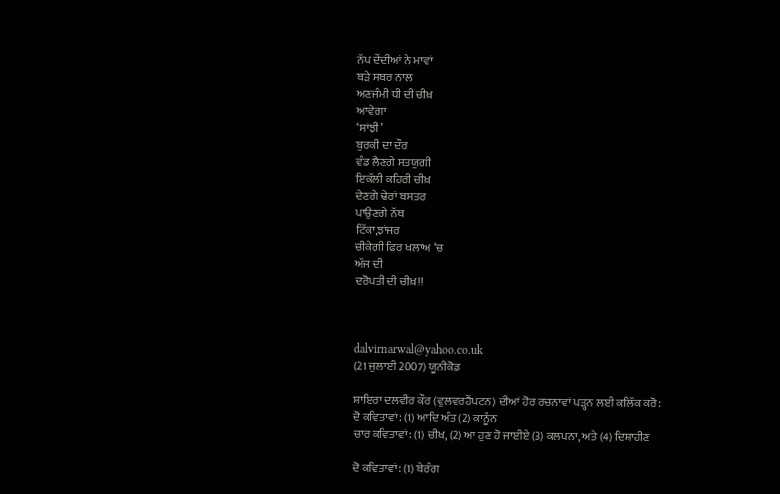ਨੱਪ ਦੇਂਦੀਆਂ ਨੇ ਮਾਵਾਂ
ਬੜੇ ਸਬਰ ਨਾਲ
ਅਣਜੰਮੀ ਧੀ ਦੀ ਚੀਖ਼
ਆਵੇਗਾ
‘ਸਾਂਝੀ’
ਬੁਰਕੀ ਦਾ ਦੌਰ
ਵੰਡ ਲੈਣਗੇ ਸਤਯੁਗੀ
ਇਕੱਲੀ ਕਹਿਰੀ ਚੀਖ਼
ਦੇਣਗੇ ਢੇਰਾਂ ਬਸਤਰ
ਪਾਉਣਗੇ ਨੱਥ
ਟਿੱਕਾ,ਝਾਂਜਰ
ਚੀਕੇਗੀ ਫਿਰ ਖਲਾਅ ‘ਚ
ਅੱਜ ਦੀ
ਦਰੋਪਤੀ ਦੀ ਚੀਖ਼!!



dalvirnarwal@yahoo.co.uk
(21 ਜੁਲਾਈ 2007) ਯੂਨੀਕੋਡ

ਸ਼ਾਇਰਾ ਦਲਵੀਰ ਕੌਰ (ਵੁਲਵਰਹੈਂਪਟਨ) ਦੀਆਂ ਹੋਰ ਰਚਨਾਵਾਂ ਪੜ੍ਹਨ ਲਈ ਕਲਿੱਕ ਕਰੋ:
ਦੋ ਕਵਿਤਾਵਾਂ: (1) ਆਦਿ ਅੰਤ (2) ਕਾਨੂੰਨ
ਚਾਰ ਕਵਿਤਾਵਾਂ: (1) ਚੀਖ, (2) ਆ ਹੁਣ ਹੋ ਜਾਈਏ (3) ਕਲਪਨਾ, ਅਤੇ (4) ਦਿਸ਼ਾਹੀਣ

ਦੋ ਕਵਿਤਾਵਾਂ: (1) ਬੇਰੰਗ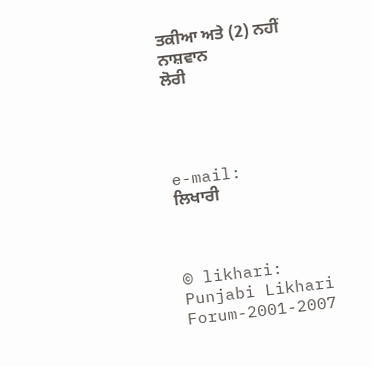ਤਕੀਆ ਅਤੇ (2) ਨਹੀਂ ਨਾਸ਼ਵਾਨ
ਲੋਰੀ




e-mail:
ਲਿਖਾਰੀ



© likhari: Punjabi Likhari Forum-2001-2007